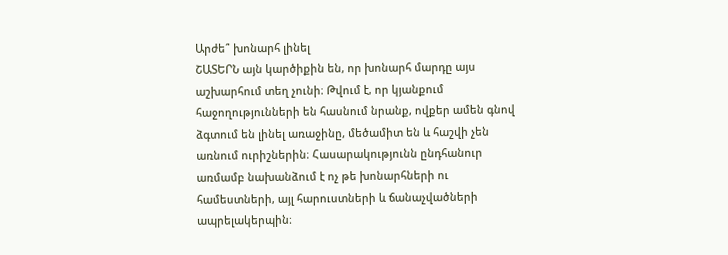Արժե՞ խոնարհ լինել
ՇԱՏԵՐՆ այն կարծիքին են, որ խոնարհ մարդը այս աշխարհում տեղ չունի։ Թվում է, որ կյանքում հաջողությունների են հասնում նրանք, ովքեր ամեն գնով ձգտում են լինել առաջինը, մեծամիտ են և հաշվի չեն առնում ուրիշներին։ Հասարակությունն ընդհանուր առմամբ նախանձում է ոչ թե խոնարհների ու համեստների, այլ հարուստների և ճանաչվածների ապրելակերպին։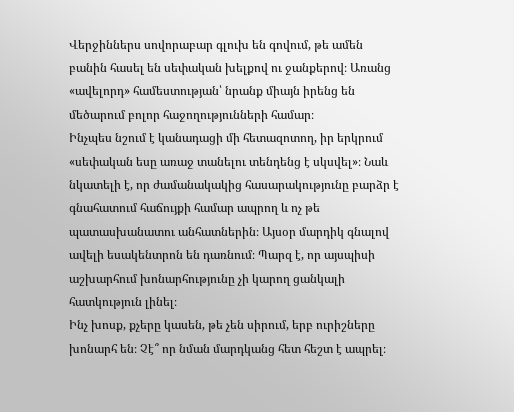Վերջիններս սովորաբար գլուխ են գովում, թե ամեն բանին հասել են սեփական խելքով ու ջանքերով։ Առանց «ավելորդ» համեստության՝ նրանք միայն իրենց են մեծարում բոլոր հաջողությունների համար։
Ինչպես նշում է կանադացի մի հետազոտող, իր երկրում «սեփական եսը առաջ տանելու տենդենց է սկսվել»։ Նաև նկատելի է, որ ժամանակակից հասարակությունը բարձր է գնահատում հաճույքի համար ապրող և ոչ թե պատասխանատու անհատներին։ Այսօր մարդիկ գնալով ավելի եսակենտրոն են դառնում։ Պարզ է, որ այսպիսի աշխարհում խոնարհությունը չի կարող ցանկալի հատկություն լինել։
Ինչ խոսք, քչերը կասեն, թե չեն սիրում, երբ ուրիշները խոնարհ են։ Չէ՞ որ նման մարդկանց հետ հեշտ է ապրել։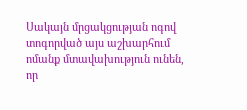Սակայն մրցակցության ոգով տոգորված այս աշխարհում ոմանք մտավախություն ունեն, որ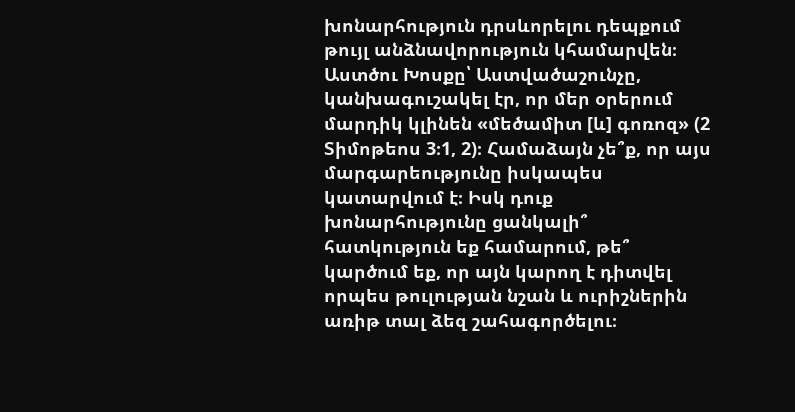խոնարհություն դրսևորելու դեպքում թույլ անձնավորություն կհամարվեն։
Աստծու Խոսքը՝ Աստվածաշունչը, կանխագուշակել էր, որ մեր օրերում մարդիկ կլինեն «մեծամիտ [և] գոռոզ» (2 Տիմոթեոս 3։1, 2)։ Համաձայն չե՞ք, որ այս մարգարեությունը իսկապես կատարվում է։ Իսկ դուք խոնարհությունը ցանկալի՞ հատկություն եք համարում, թե՞ կարծում եք, որ այն կարող է դիտվել որպես թուլության նշան և ուրիշներին առիթ տալ ձեզ շահագործելու։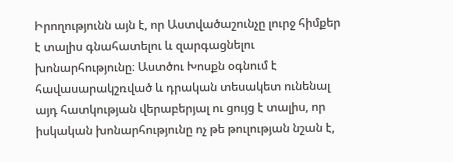Իրողությունն այն է, որ Աստվածաշունչը լուրջ հիմքեր է տալիս գնահատելու և զարգացնելու խոնարհությունը։ Աստծու Խոսքն օգնում է հավասարակշռված և դրական տեսակետ ունենալ այդ հատկության վերաբերյալ ու ցույց է տալիս, որ իսկական խոնարհությունը ոչ թե թուլության նշան է,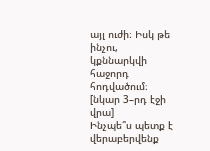այլ ուժի։ Իսկ թե ինչու, կքննարկվի հաջորդ հոդվածում։
[նկար 3–րդ էջի վրա]
Ինչպե՞ս պետք է վերաբերվենք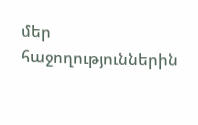մեր հաջողություններին